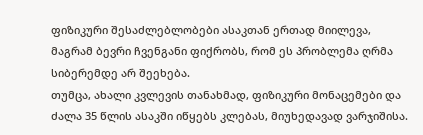ფიზიკური შესაძლებლობები ასაკთან ერთად მიილევა, მაგრამ ბევრი ჩვენგანი ფიქრობს, რომ ეს პრობლემა ღრმა სიბერემდე არ შეეხება.
თუმცა, ახალი კვლევის თანახმად, ფიზიკური მონაცემები და ძალა 35 წლის ასაკში იწყებს კლებას, მიუხედავად ვარჯიშისა.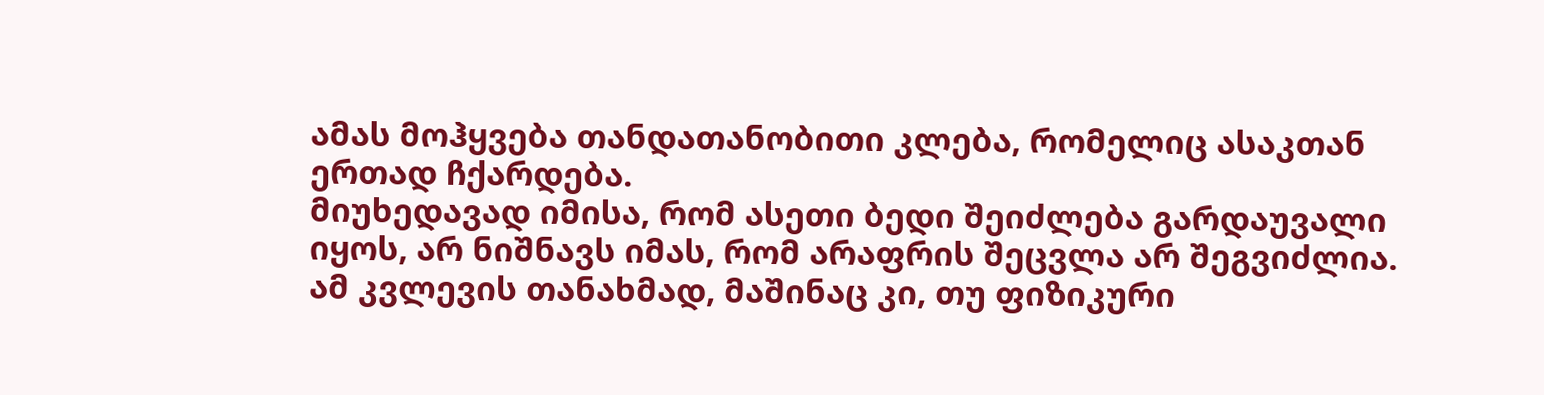ამას მოჰყვება თანდათანობითი კლება, რომელიც ასაკთან ერთად ჩქარდება.
მიუხედავად იმისა, რომ ასეთი ბედი შეიძლება გარდაუვალი იყოს, არ ნიშნავს იმას, რომ არაფრის შეცვლა არ შეგვიძლია. ამ კვლევის თანახმად, მაშინაც კი, თუ ფიზიკური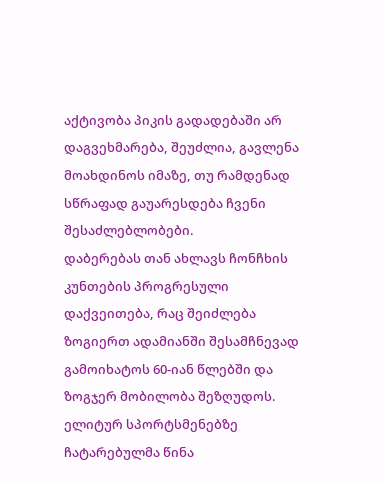აქტივობა პიკის გადადებაში არ დაგვეხმარება, შეუძლია, გავლენა მოახდინოს იმაზე, თუ რამდენად სწრაფად გაუარესდება ჩვენი შესაძლებლობები.
დაბერებას თან ახლავს ჩონჩხის კუნთების პროგრესული დაქვეითება, რაც შეიძლება ზოგიერთ ადამიანში შესამჩნევად გამოიხატოს 60-იან წლებში და ზოგჯერ მობილობა შეზღუდოს.
ელიტურ სპორტსმენებზე ჩატარებულმა წინა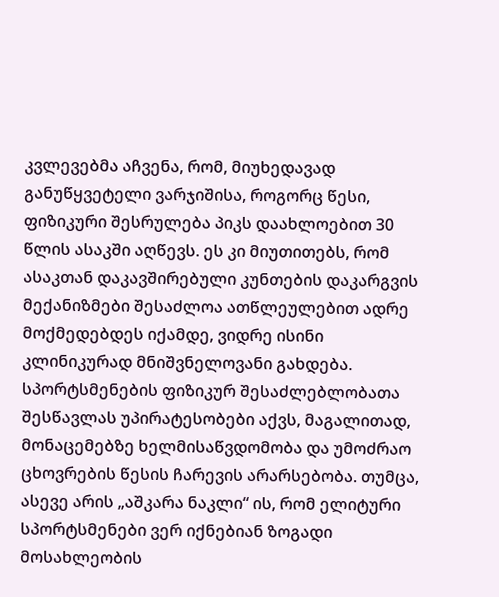კვლევებმა აჩვენა, რომ, მიუხედავად განუწყვეტელი ვარჯიშისა, როგორც წესი, ფიზიკური შესრულება პიკს დაახლოებით 30 წლის ასაკში აღწევს. ეს კი მიუთითებს, რომ ასაკთან დაკავშირებული კუნთების დაკარგვის მექანიზმები შესაძლოა ათწლეულებით ადრე მოქმედებდეს იქამდე, ვიდრე ისინი კლინიკურად მნიშვნელოვანი გახდება.
სპორტსმენების ფიზიკურ შესაძლებლობათა შესწავლას უპირატესობები აქვს, მაგალითად, მონაცემებზე ხელმისაწვდომობა და უმოძრაო ცხოვრების წესის ჩარევის არარსებობა. თუმცა, ასევე არის „აშკარა ნაკლი“ ის, რომ ელიტური სპორტსმენები ვერ იქნებიან ზოგადი მოსახლეობის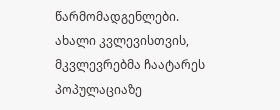წარმომადგენლები.
ახალი კვლევისთვის, მკვლევრებმა ჩაატარეს პოპულაციაზე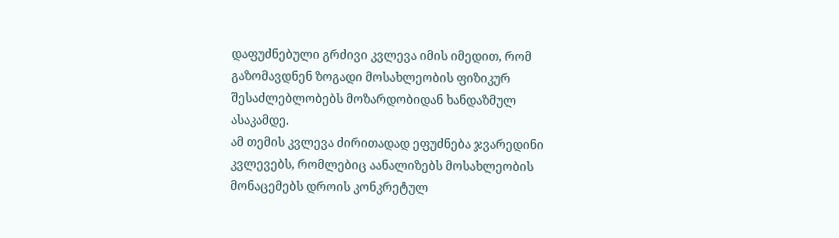დაფუძნებული გრძივი კვლევა იმის იმედით, რომ გაზომავდნენ ზოგადი მოსახლეობის ფიზიკურ შესაძლებლობებს მოზარდობიდან ხანდაზმულ ასაკამდე.
ამ თემის კვლევა ძირითადად ეფუძნება ჯვარედინი კვლევებს, რომლებიც აანალიზებს მოსახლეობის მონაცემებს დროის კონკრეტულ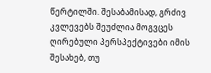წერტილში. შესაბამისად, გრძივ კვლევებს შეუძლია მოგვცეს ღირებული პერსპექტივები იმის შესახებ, თუ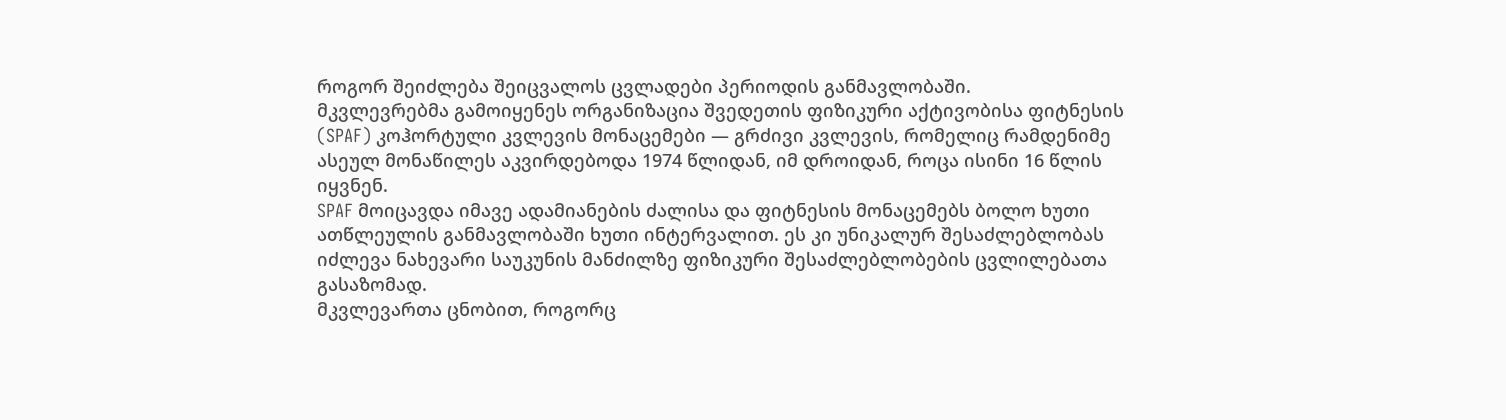როგორ შეიძლება შეიცვალოს ცვლადები პერიოდის განმავლობაში.
მკვლევრებმა გამოიყენეს ორგანიზაცია შვედეთის ფიზიკური აქტივობისა ფიტნესის (SPAF) კოჰორტული კვლევის მონაცემები — გრძივი კვლევის, რომელიც რამდენიმე ასეულ მონაწილეს აკვირდებოდა 1974 წლიდან, იმ დროიდან, როცა ისინი 16 წლის იყვნენ.
SPAF მოიცავდა იმავე ადამიანების ძალისა და ფიტნესის მონაცემებს ბოლო ხუთი ათწლეულის განმავლობაში ხუთი ინტერვალით. ეს კი უნიკალურ შესაძლებლობას იძლევა ნახევარი საუკუნის მანძილზე ფიზიკური შესაძლებლობების ცვლილებათა გასაზომად.
მკვლევართა ცნობით, როგორც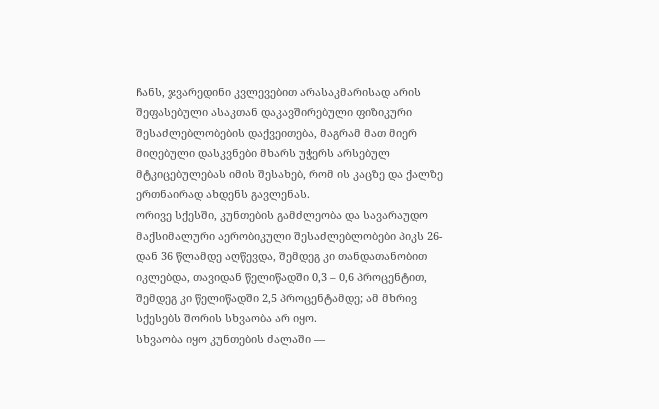ჩანს, ჯვარედინი კვლევებით არასაკმარისად არის შეფასებული ასაკთან დაკავშირებული ფიზიკური შესაძლებლობების დაქვეითება, მაგრამ მათ მიერ მიღებული დასკვნები მხარს უჭერს არსებულ მტკიცებულებას იმის შესახებ, რომ ის კაცზე და ქალზე ერთნაირად ახდენს გავლენას.
ორივე სქესში, კუნთების გამძლეობა და სავარაუდო მაქსიმალური აერობიკული შესაძლებლობები პიკს 26-დან 36 წლამდე აღწევდა, შემდეგ კი თანდათანობით იკლებდა, თავიდან წელიწადში 0,3 – 0,6 პროცენტით, შემდეგ კი წელიწადში 2,5 პროცენტამდე; ამ მხრივ სქესებს შორის სხვაობა არ იყო.
სხვაობა იყო კუნთების ძალაში —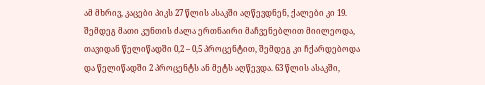ამ მხრივ, კაცები პიკს 27 წლის ასაკში აღწევდნენ, ქალები კი 19. შემდეგ მათი კუნთის ძალა ერთნაირი მაჩვენებლით მიილეოდა, თავიდან წელიწადში 0,2 – 0,5 პროცენტით, შემდეგ კი ჩქარდებოდა და წელიწადში 2 პროცენტს ან მეტს აღწევდა. 63 წლის ასაკში,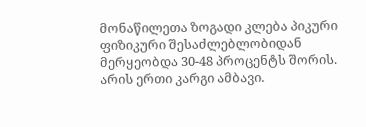მონაწილეთა ზოგადი კლება პიკური ფიზიკური შესაძლებლობიდან მერყეობდა 30-48 პროცენტს შორის.
არის ერთი კარგი ამბავი.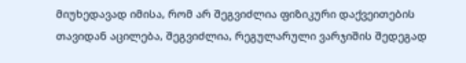მიუხედავად იმისა, რომ არ შეგვიძლია ფიზიკური დაქვეითების თავიდან აცილება, შეგვიძლია, რეგულარული ვარჯიშის შედეგად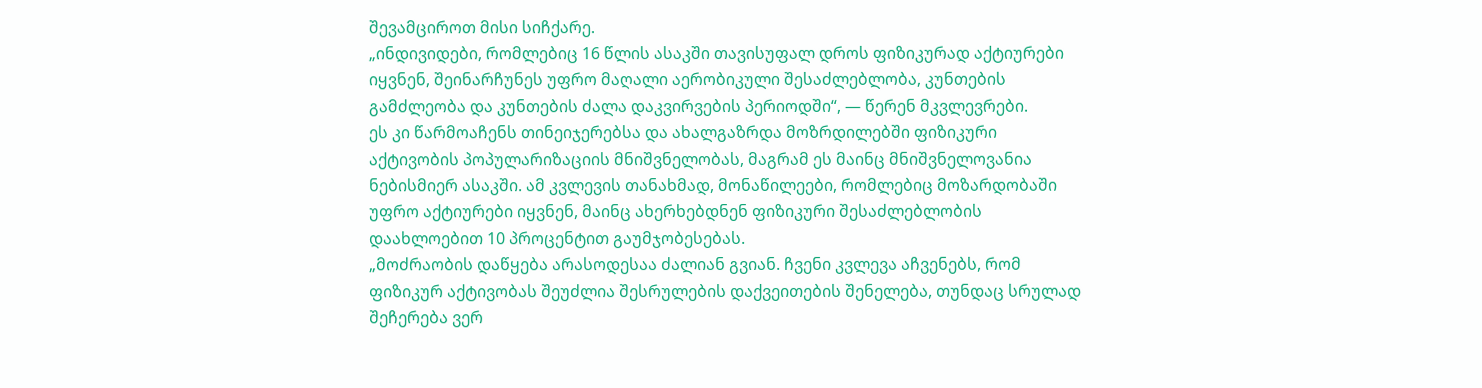შევამციროთ მისი სიჩქარე.
„ინდივიდები, რომლებიც 16 წლის ასაკში თავისუფალ დროს ფიზიკურად აქტიურები იყვნენ, შეინარჩუნეს უფრო მაღალი აერობიკული შესაძლებლობა, კუნთების გამძლეობა და კუნთების ძალა დაკვირვების პერიოდში“, — წერენ მკვლევრები.
ეს კი წარმოაჩენს თინეიჯერებსა და ახალგაზრდა მოზრდილებში ფიზიკური აქტივობის პოპულარიზაციის მნიშვნელობას, მაგრამ ეს მაინც მნიშვნელოვანია ნებისმიერ ასაკში. ამ კვლევის თანახმად, მონაწილეები, რომლებიც მოზარდობაში უფრო აქტიურები იყვნენ, მაინც ახერხებდნენ ფიზიკური შესაძლებლობის დაახლოებით 10 პროცენტით გაუმჯობესებას.
„მოძრაობის დაწყება არასოდესაა ძალიან გვიან. ჩვენი კვლევა აჩვენებს, რომ ფიზიკურ აქტივობას შეუძლია შესრულების დაქვეითების შენელება, თუნდაც სრულად შეჩერება ვერ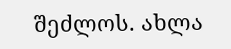შეძლოს. ახლა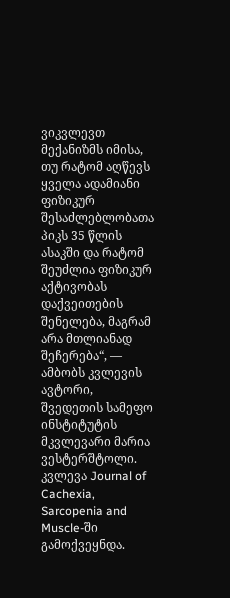ვიკვლევთ მექანიზმს იმისა, თუ რატომ აღწევს ყველა ადამიანი ფიზიკურ შესაძლებლობათა პიკს 35 წლის ასაკში და რატომ შეუძლია ფიზიკურ აქტივობას დაქვეითების შენელება, მაგრამ არა მთლიანად შეჩერება“, — ამბობს კვლევის ავტორი, შვედეთის სამეფო ინსტიტუტის მკვლევარი მარია ვესტერშტოლი.
კვლევა Journal of Cachexia, Sarcopenia and Muscle-ში გამოქვეყნდა.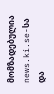მომზადებულია news.ki.se-სა და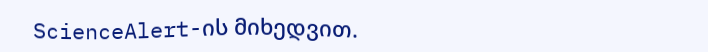ScienceAlert-ის მიხედვით.